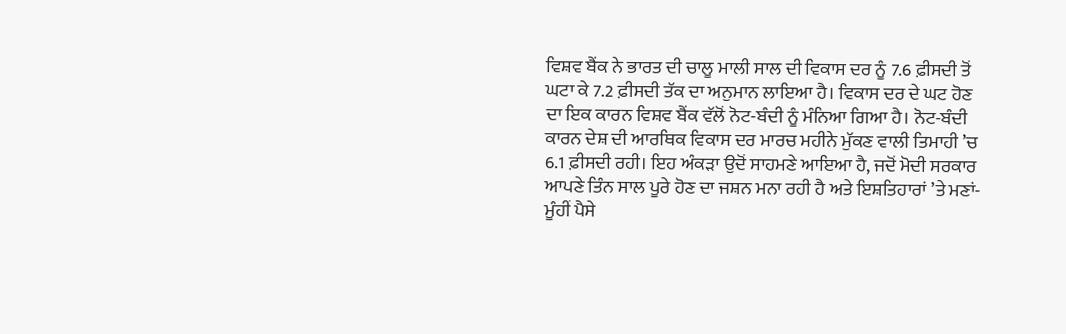ਵਿਸ਼ਵ ਬੈਂਕ ਨੇ ਭਾਰਤ ਦੀ ਚਾਲੂ ਮਾਲੀ ਸਾਲ ਦੀ ਵਿਕਾਸ ਦਰ ਨੂੰ 7.6 ਫ਼ੀਸਦੀ ਤੋਂ ਘਟਾ ਕੇ 7.2 ਫ਼ੀਸਦੀ ਤੱਕ ਦਾ ਅਨੁਮਾਨ ਲਾਇਆ ਹੈ। ਵਿਕਾਸ ਦਰ ਦੇ ਘਟ ਹੋਣ ਦਾ ਇਕ ਕਾਰਨ ਵਿਸ਼ਵ ਬੈਂਕ ਵੱਲੋਂ ਨੋਟ-ਬੰਦੀ ਨੂੰ ਮੰਨਿਆ ਗਿਆ ਹੈ। ਨੋਟ-ਬੰਦੀ ਕਾਰਨ ਦੇਸ਼ ਦੀ ਆਰਥਿਕ ਵਿਕਾਸ ਦਰ ਮਾਰਚ ਮਹੀਨੇ ਮੁੱਕਣ ਵਾਲੀ ਤਿਮਾਹੀ ’ਚ 6.1 ਫ਼ੀਸਦੀ ਰਹੀ। ਇਹ ਅੰਕੜਾ ਉਦੋਂ ਸਾਹਮਣੇ ਆਇਆ ਹੈ, ਜਦੋਂ ਮੋਦੀ ਸਰਕਾਰ ਆਪਣੇ ਤਿੰਨ ਸਾਲ ਪੂਰੇ ਹੋਣ ਦਾ ਜਸ਼ਨ ਮਨਾ ਰਹੀ ਹੈ ਅਤੇ ਇਸ਼ਤਿਹਾਰਾਂ ’ਤੇ ਮਣਾਂ-ਮੂੰਹੀਂ ਪੈਸੇ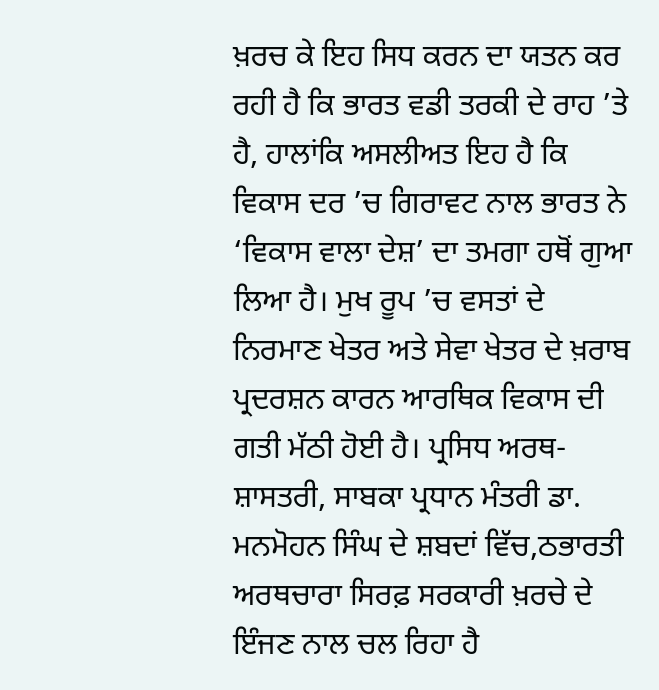ਖ਼ਰਚ ਕੇ ਇਹ ਸਿਧ ਕਰਨ ਦਾ ਯਤਨ ਕਰ ਰਹੀ ਹੈ ਕਿ ਭਾਰਤ ਵਡੀ ਤਰਕੀ ਦੇ ਰਾਹ ’ਤੇ ਹੈ, ਹਾਲਾਂਕਿ ਅਸਲੀਅਤ ਇਹ ਹੈ ਕਿ ਵਿਕਾਸ ਦਰ ’ਚ ਗਿਰਾਵਟ ਨਾਲ ਭਾਰਤ ਨੇ ‘ਵਿਕਾਸ ਵਾਲਾ ਦੇਸ਼’ ਦਾ ਤਮਗਾ ਹਥੋਂ ਗੁਆ ਲਿਆ ਹੈ। ਮੁਖ ਰੂਪ ’ਚ ਵਸਤਾਂ ਦੇ ਨਿਰਮਾਣ ਖੇਤਰ ਅਤੇ ਸੇਵਾ ਖੇਤਰ ਦੇ ਖ਼ਰਾਬ ਪ੍ਰਦਰਸ਼ਨ ਕਾਰਨ ਆਰਥਿਕ ਵਿਕਾਸ ਦੀ ਗਤੀ ਮੱਠੀ ਹੋਈ ਹੈ। ਪ੍ਰਸਿਧ ਅਰਥ-ਸ਼ਾਸਤਰੀ, ਸਾਬਕਾ ਪ੍ਰਧਾਨ ਮੰਤਰੀ ਡਾ. ਮਨਮੋਹਨ ਸਿੰਘ ਦੇ ਸ਼ਬਦਾਂ ਵਿੱਚ,ਠਭਾਰਤੀ ਅਰਥਚਾਰਾ ਸਿਰਫ਼ ਸਰਕਾਰੀ ਖ਼ਰਚੇ ਦੇ ਇੰਜਣ ਨਾਲ ਚਲ ਰਿਹਾ ਹੈ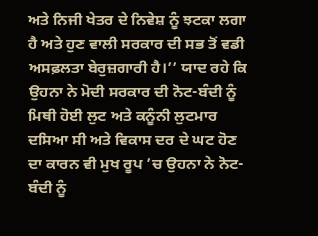ਅਤੇ ਨਿਜੀ ਖੇਤਰ ਦੇ ਨਿਵੇਸ਼ ਨੂੰ ਝਟਕਾ ਲਗਾ ਹੈ ਅਤੇ ਹੁਣ ਵਾਲੀ ਸਰਕਾਰ ਦੀ ਸਭ ਤੋਂ ਵਡੀ ਅਸਫ਼ਲਤਾ ਬੇਰੁਜ਼ਗਾਰੀ ਹੈ।’’ ਯਾਦ ਰਹੇ ਕਿ ਉਹਨਾ ਨੇ ਮੋਦੀ ਸਰਕਾਰ ਦੀ ਨੋਟ-ਬੰਦੀ ਨੂੰ ਮਿਥੀ ਹੋਈ ਲੁਟ ਅਤੇ ਕਨੂੰਨੀ ਲੁਟਮਾਰ ਦਸਿਆ ਸੀ ਅਤੇ ਵਿਕਾਸ ਦਰ ਦੇ ਘਟ ਹੋਣ ਦਾ ਕਾਰਨ ਵੀ ਮੁਖ ਰੂਪ ’ਚ ਉਹਨਾ ਨੇ ਨੋਟ-ਬੰਦੀ ਨੂੰ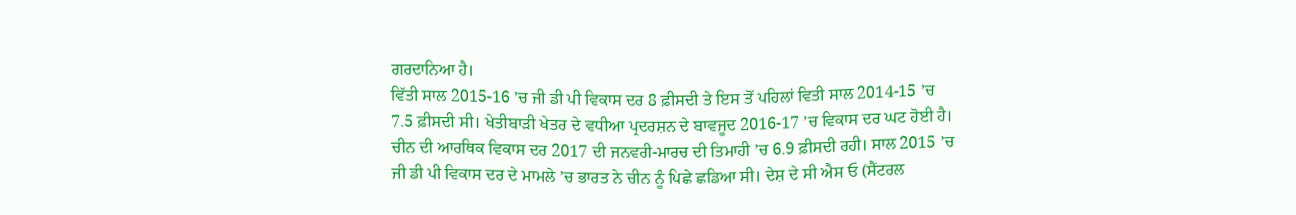ਗਰਦਾਨਿਆ ਹੈ।
ਵਿੱਤੀ ਸਾਲ 2015-16 ’ਚ ਜੀ ਡੀ ਪੀ ਵਿਕਾਸ ਦਰ 8 ਫ਼ੀਸਦੀ ਤੇ ਇਸ ਤੋਂ ਪਹਿਲਾਂ ਵਿਤੀ ਸਾਲ 2014-15 ’ਚ 7.5 ਫ਼ੀਸਦੀ ਸੀ। ਖੇਤੀਬਾੜੀ ਖੇਤਰ ਦੇ ਵਧੀਆ ਪ੍ਰਦਰਸ਼ਨ ਦੇ ਬਾਵਜੂਦ 2016-17 ’ਚ ਵਿਕਾਸ ਦਰ ਘਟ ਹੋਈ ਹੈ। ਚੀਨ ਦੀ ਆਰਥਿਕ ਵਿਕਾਸ ਦਰ 2017 ਦੀ ਜਨਵਰੀ-ਮਾਰਚ ਦੀ ਤਿਮਾਹੀ ’ਚ 6.9 ਫ਼ੀਸਦੀ ਰਹੀ। ਸਾਲ 2015 ’ਚ ਜੀ ਡੀ ਪੀ ਵਿਕਾਸ ਦਰ ਦੇ ਮਾਮਲੇ ’ਚ ਭਾਰਤ ਨੇ ਚੀਨ ਨੂੰ ਪਿਛੇ ਛਡਿਆ ਸੀ। ਦੇਸ਼ ਦੇ ਸੀ ਐਸ ਓ (ਸੈਂਟਰਲ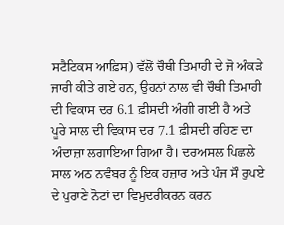ਸਟੈਟਿਕਸ ਆਫ਼ਿਸ) ਵੱਲੋਂ ਚੌਥੀ ਤਿਮਾਹੀ ਦੇ ਜੋ ਅੰਕੜੇ ਜਾਰੀ ਕੀਤੇ ਗਏ ਹਨ, ਉਹਨਾਂ ਨਾਲ ਵੀ ਚੌਥੀ ਤਿਮਾਹੀ ਦੀ ਵਿਕਾਸ ਦਰ 6.1 ਫ਼ੀਸਦੀ ਅੰਗੀ ਗਈ ਹੈ ਅਤੇ ਪੂਰੇ ਸਾਲ ਦੀ ਵਿਕਾਸ ਦਰ 7.1 ਫ਼ੀਸਦੀ ਰਹਿਣ ਦਾ ਅੰਦਾਜ਼ਾ ਲਗਾਇਆ ਗਿਆ ਹੈ। ਦਰਅਸਲ ਪਿਛਲੇ ਸਾਲ ਅਠ ਨਵੰਬਰ ਨੂੰ ਇਕ ਹਜ਼ਾਰ ਅਤੇ ਪੰਜ ਸੌ ਰੁਪਏ ਦੇ ਪੁਰਾਣੇ ਨੋਟਾਂ ਦਾ ਵਿਮੁਦਰੀਕਰਨ ਕਰਨ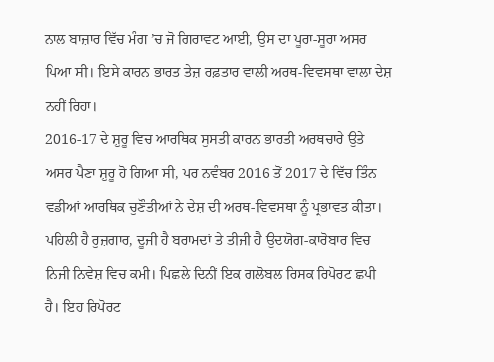ਨਾਲ ਬਾਜ਼ਾਰ ਵਿੱਚ ਮੰਗ ’ਚ ਜੋ ਗਿਰਾਵਟ ਆਈ, ਉਸ ਦਾ ਪੂਰਾ-ਸੂਰਾ ਅਸਰ ਪਿਆ ਸੀ। ਇਸੇ ਕਾਰਨ ਭਾਰਤ ਤੇਜ਼ ਰਫ਼ਤਾਰ ਵਾਲੀ ਅਰਥ-ਵਿਵਸਥਾ ਵਾਲਾ ਦੇਸ਼ ਨਹੀਂ ਰਿਹਾ।
2016-17 ਦੇ ਸ਼ੁਰੂ ਵਿਚ ਆਰਥਿਕ ਸੁਸਤੀ ਕਾਰਨ ਭਾਰਤੀ ਅਰਥਚਾਰੇ ਉਤੇ ਅਸਰ ਪੈਣਾ ਸ਼ੁਰੂ ਹੋ ਗਿਆ ਸੀ, ਪਰ ਨਵੰਬਰ 2016 ਤੋਂ 2017 ਦੇ ਵਿੱਚ ਤਿੰਨ ਵਡੀਆਂ ਆਰਥਿਕ ਚੁਣੌਤੀਆਂ ਨੇ ਦੇਸ਼ ਦੀ ਅਰਥ-ਵਿਵਸਥਾ ਨੂੰ ਪ੍ਰਭਾਵਤ ਕੀਤਾ। ਪਹਿਲੀ ਹੈ ਰੁਜ਼ਗਾਰ, ਦੂਜੀ ਹੈ ਬਰਾਮਦਾਂ ਤੇ ਤੀਜੀ ਹੈ ਉਦਯੋਗ-ਕਾਰੋਬਾਰ ਵਿਚ ਨਿਜੀ ਨਿਵੇਸ਼ ਵਿਚ ਕਮੀ। ਪਿਛਲੇ ਦਿਨੀਂ ਇਕ ਗਲੋਬਲ ਰਿਸਕ ਰਿਪੋਰਟ ਛਪੀ ਹੈ। ਇਹ ਰਿਪੋਰਟ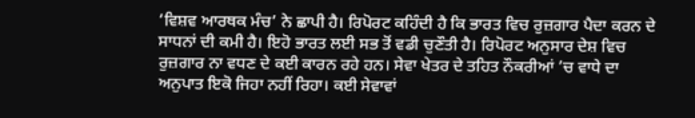‘ਵਿਸ਼ਵ ਆਰਥਕ ਮੰਚ’ ਨੇ ਛਾਪੀ ਹੈ। ਰਿਪੋਰਟ ਕਹਿੰਦੀ ਹੈ ਕਿ ਭਾਰਤ ਵਿਚ ਰੁਜ਼ਗਾਰ ਪੈਦਾ ਕਰਨ ਦੇ ਸਾਧਨਾਂ ਦੀ ਕਮੀ ਹੈ। ਇਹੋ ਭਾਰਤ ਲਈ ਸਭ ਤੋਂ ਵਡੀ ਚੁਣੌਤੀ ਹੈ। ਰਿਪੋਰਟ ਅਨੁਸਾਰ ਦੇਸ਼ ਵਿਚ ਰੁਜ਼ਗਾਰ ਨਾ ਵਧਣ ਦੇ ਕਈ ਕਾਰਨ ਰਹੇ ਹਨ। ਸੇਵਾ ਖੇਤਰ ਦੇ ਤਹਿਤ ਨੌਕਰੀਆਂ ’ਚ ਵਾਧੇ ਦਾ ਅਨੁਪਾਤ ਇਕੋ ਜਿਹਾ ਨਹੀਂ ਰਿਹਾ। ਕਈ ਸੇਵਾਵਾਂ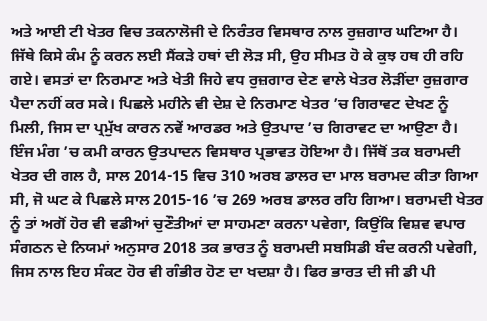ਅਤੇ ਆਈ ਟੀ ਖੇਤਰ ਵਿਚ ਤਕਨਾਲੋਜੀ ਦੇ ਨਿਰੰਤਰ ਵਿਸਥਾਰ ਨਾਲ ਰੁਜ਼ਗਾਰ ਘਟਿਆ ਹੈ। ਜਿੱਥੇ ਕਿਸੇ ਕੰਮ ਨੂੰ ਕਰਨ ਲਈ ਸੈਂਕੜੇ ਹਥਾਂ ਦੀ ਲੋੜ ਸੀ, ਉਹ ਸੀਮਤ ਹੋ ਕੇ ਕੁਝ ਹਥ ਹੀ ਰਹਿ ਗਏ। ਵਸਤਾਂ ਦਾ ਨਿਰਮਾਣ ਅਤੇ ਖੇਤੀ ਜਿਹੇ ਵਧ ਰੁਜ਼ਗਾਰ ਦੇਣ ਵਾਲੇ ਖੇਤਰ ਲੋੜੀਂਦਾ ਰੁਜ਼ਗਾਰ ਪੈਦਾ ਨਹੀਂ ਕਰ ਸਕੇ। ਪਿਛਲੇ ਮਹੀਨੇ ਵੀ ਦੇਸ਼ ਦੇ ਨਿਰਮਾਣ ਖੇਤਰ ’ਚ ਗਿਰਾਵਟ ਦੇਖਣ ਨੂੰ ਮਿਲੀ, ਜਿਸ ਦਾ ਪ੍ਰਮੁੱਖ ਕਾਰਨ ਨਵੇਂ ਆਰਡਰ ਅਤੇ ਉਤਪਾਦ ’ਚ ਗਿਰਾਵਟ ਦਾ ਆਉਣਾ ਹੈ। ਇੰਜ ਮੰਗ ’ਚ ਕਮੀ ਕਾਰਨ ਉਤਪਾਦਨ ਵਿਸਥਾਰ ਪ੍ਰਭਾਵਤ ਹੋਇਆ ਹੈ। ਜਿੱਥੋਂ ਤਕ ਬਰਾਮਦੀ ਖੇਤਰ ਦੀ ਗਲ ਹੈ, ਸਾਲ 2014-15 ਵਿਚ 310 ਅਰਬ ਡਾਲਰ ਦਾ ਮਾਲ ਬਰਾਮਦ ਕੀਤਾ ਗਿਆ ਸੀ, ਜੋ ਘਟ ਕੇ ਪਿਛਲੇ ਸਾਲ 2015-16 ’ਚ 269 ਅਰਬ ਡਾਲਰ ਰਹਿ ਗਿਆ। ਬਰਾਮਦੀ ਖੇਤਰ ਨੂੰ ਤਾਂ ਅਗੋਂ ਹੋਰ ਵੀ ਵਡੀਆਂ ਚੁਣੌਤੀਆਂ ਦਾ ਸਾਹਮਣਾ ਕਰਨਾ ਪਵੇਗਾ, ਕਿਉਂਕਿ ਵਿਸ਼ਵ ਵਪਾਰ ਸੰਗਠਨ ਦੇ ਨਿਯਮਾਂ ਅਨੁਸਾਰ 2018 ਤਕ ਭਾਰਤ ਨੂੰ ਬਰਾਮਦੀ ਸਬਸਿਡੀ ਬੰਦ ਕਰਨੀ ਪਵੇਗੀ, ਜਿਸ ਨਾਲ ਇਹ ਸੰਕਟ ਹੋਰ ਵੀ ਗੰਭੀਰ ਹੋਣ ਦਾ ਖਦਸ਼ਾ ਹੈ। ਫਿਰ ਭਾਰਤ ਦੀ ਜੀ ਡੀ ਪੀ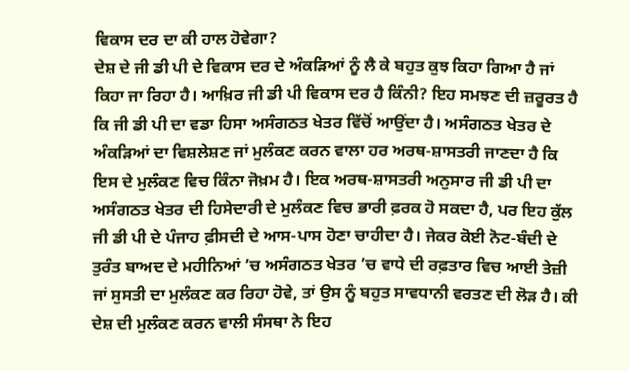ਵਿਕਾਸ ਦਰ ਦਾ ਕੀ ਹਾਲ ਹੋਵੇਗਾ?
ਦੇਸ਼ ਦੇ ਜੀ ਡੀ ਪੀ ਦੇ ਵਿਕਾਸ ਦਰ ਦੇ ਅੰਕੜਿਆਂ ਨੂੰ ਲੈ ਕੇ ਬਹੁਤ ਕੁਝ ਕਿਹਾ ਗਿਆ ਹੈ ਜਾਂ ਕਿਹਾ ਜਾ ਰਿਹਾ ਹੈ। ਆਖ਼ਿਰ ਜੀ ਡੀ ਪੀ ਵਿਕਾਸ ਦਰ ਹੈ ਕਿੰਨੀ? ਇਹ ਸਮਝਣ ਦੀ ਜ਼ਰੂਰਤ ਹੈ ਕਿ ਜੀ ਡੀ ਪੀ ਦਾ ਵਡਾ ਹਿਸਾ ਅਸੰਗਠਤ ਖੇਤਰ ਵਿੱਚੋਂ ਆਉਂਦਾ ਹੈ। ਅਸੰਗਠਤ ਖੇਤਰ ਦੇ ਅੰਕੜਿਆਂ ਦਾ ਵਿਸ਼ਲੇਸ਼ਣ ਜਾਂ ਮੁਲੰਕਣ ਕਰਨ ਵਾਲਾ ਹਰ ਅਰਥ-ਸ਼ਾਸਤਰੀ ਜਾਣਦਾ ਹੈ ਕਿ ਇਸ ਦੇ ਮੁਲੰਕਣ ਵਿਚ ਕਿੰਨਾ ਜੋਖ਼ਮ ਹੈ। ਇਕ ਅਰਥ-ਸ਼ਾਸਤਰੀ ਅਨੁਸਾਰ ਜੀ ਡੀ ਪੀ ਦਾ ਅਸੰਗਠਤ ਖੇਤਰ ਦੀ ਹਿਸੇਦਾਰੀ ਦੇ ਮੁਲੰਕਣ ਵਿਚ ਭਾਰੀ ਫ਼ਰਕ ਹੋ ਸਕਦਾ ਹੈ, ਪਰ ਇਹ ਕੁੱਲ ਜੀ ਡੀ ਪੀ ਦੇ ਪੰਜਾਹ ਫ਼ੀਸਦੀ ਦੇ ਆਸ-ਪਾਸ ਹੋਣਾ ਚਾਹੀਦਾ ਹੈ। ਜੇਕਰ ਕੋਈ ਨੋਟ-ਬੰਦੀ ਦੇ ਤੁਰੰਤ ਬਾਅਦ ਦੇ ਮਹੀਨਿਆਂ ’ਚ ਅਸੰਗਠਤ ਖੇਤਰ ’ਚ ਵਾਧੇ ਦੀ ਰਫ਼ਤਾਰ ਵਿਚ ਆਈ ਤੇਜ਼ੀ ਜਾਂ ਸੁਸਤੀ ਦਾ ਮੁਲੰਕਣ ਕਰ ਰਿਹਾ ਹੋਵੇ, ਤਾਂ ਉਸ ਨੂੰ ਬਹੁਤ ਸਾਵਧਾਨੀ ਵਰਤਣ ਦੀ ਲੋੜ ਹੈ। ਕੀ ਦੇਸ਼ ਦੀ ਮੁਲੰਕਣ ਕਰਨ ਵਾਲੀ ਸੰਸਥਾ ਨੇ ਇਹ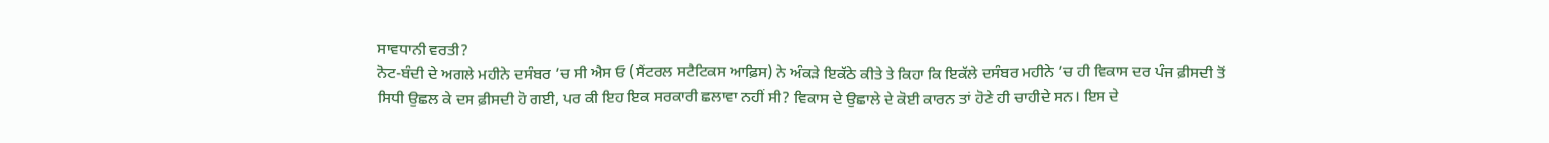ਸਾਵਧਾਨੀ ਵਰਤੀ?
ਨੋਟ-ਬੰਦੀ ਦੇ ਅਗਲੇ ਮਹੀਨੇ ਦਸੰਬਰ ’ਚ ਸੀ ਐਸ ਓ (ਸੈਂਟਰਲ ਸਟੈਟਿਕਸ ਆਫ਼ਿਸ) ਨੇ ਅੰਕੜੇ ਇਕੱਠੇ ਕੀਤੇ ਤੇ ਕਿਹਾ ਕਿ ਇਕੱਲੇ ਦਸੰਬਰ ਮਹੀਨੇ ’ਚ ਹੀ ਵਿਕਾਸ ਦਰ ਪੰਜ ਫ਼ੀਸਦੀ ਤੋਂ ਸਿਧੀ ਉਛਲ ਕੇ ਦਸ ਫ਼ੀਸਦੀ ਹੋ ਗਈ, ਪਰ ਕੀ ਇਹ ਇਕ ਸਰਕਾਰੀ ਛਲਾਵਾ ਨਹੀਂ ਸੀ? ਵਿਕਾਸ ਦੇ ਉਛਾਲੇ ਦੇ ਕੋਈ ਕਾਰਨ ਤਾਂ ਹੋਣੇ ਹੀ ਚਾਹੀਦੇ ਸਨ। ਇਸ ਦੇ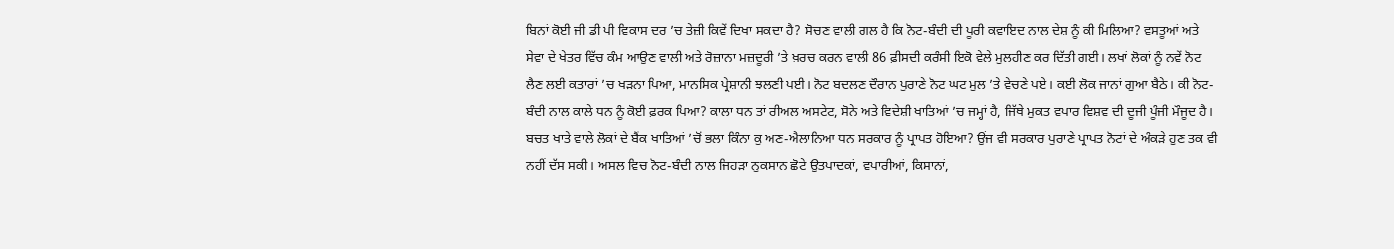ਬਿਨਾਂ ਕੋਈ ਜੀ ਡੀ ਪੀ ਵਿਕਾਸ ਦਰ ’ਚ ਤੇਜ਼ੀ ਕਿਵੇਂ ਦਿਖਾ ਸਕਦਾ ਹੈ? ਸੋਚਣ ਵਾਲੀ ਗਲ ਹੈ ਕਿ ਨੋਟ-ਬੰਦੀ ਦੀ ਪੂਰੀ ਕਵਾਇਦ ਨਾਲ ਦੇਸ਼ ਨੂੰ ਕੀ ਮਿਲਿਆ? ਵਸਤੂਆਂ ਅਤੇ ਸੇਵਾ ਦੇ ਖੇਤਰ ਵਿੱਚ ਕੰਮ ਆਉਣ ਵਾਲੀ ਅਤੇ ਰੋਜ਼ਾਨਾ ਮਜ਼ਦੂਰੀ ’ਤੇ ਖ਼ਰਚ ਕਰਨ ਵਾਲੀ 86 ਫ਼ੀਸਦੀ ਕਰੰਸੀ ਇਕੋ ਵੇਲੇ ਮੁਲਹੀਣ ਕਰ ਦਿੱਤੀ ਗਈ। ਲਖਾਂ ਲੋਕਾਂ ਨੂੰ ਨਵੇਂ ਨੋਟ ਲੈਣ ਲਈ ਕਤਾਰਾਂ ’ਚ ਖੜਨਾ ਪਿਆ, ਮਾਨਸਿਕ ਪ੍ਰੇਸ਼ਾਨੀ ਝਲਣੀ ਪਈ। ਨੋਟ ਬਦਲਣ ਦੌਰਾਨ ਪੁਰਾਣੇ ਨੋਟ ਘਟ ਮੁਲ ’ਤੇ ਵੇਚਣੇ ਪਏ। ਕਈ ਲੋਕ ਜਾਨਾਂ ਗੁਆ ਬੈਠੇ। ਕੀ ਨੋਟ-ਬੰਦੀ ਨਾਲ ਕਾਲੇ ਧਨ ਨੂੰ ਕੋਈ ਫ਼ਰਕ ਪਿਆ? ਕਾਲਾ ਧਨ ਤਾਂ ਰੀਅਲ ਅਸਟੇਟ, ਸੋਨੇ ਅਤੇ ਵਿਦੇਸ਼ੀ ਖਾਤਿਆਂ ’ਚ ਜਮ੍ਹਾਂ ਹੈ, ਜਿੱਥੇ ਮੁਕਤ ਵਪਾਰ ਵਿਸ਼ਵ ਦੀ ਦੂਜੀ ਪੂੰਜੀ ਮੌਜੂਦ ਹੈ। ਬਚਤ ਖਾਤੇ ਵਾਲੇ ਲੋਕਾਂ ਦੇ ਬੈਂਕ ਖਾਤਿਆਂ ’ਚੋਂ ਭਲਾ ਕਿੰਨਾ ਕੁ ਅਣ-ਐਲਾਨਿਆ ਧਨ ਸਰਕਾਰ ਨੂੰ ਪ੍ਰਾਪਤ ਹੋਇਆ? ਉਂਜ ਵੀ ਸਰਕਾਰ ਪੁਰਾਣੇ ਪ੍ਰਾਪਤ ਨੋਟਾਂ ਦੇ ਅੰਕੜੇ ਹੁਣ ਤਕ ਵੀ ਨਹੀਂ ਦੱਸ ਸਕੀ। ਅਸਲ ਵਿਚ ਨੋਟ-ਬੰਦੀ ਨਾਲ ਜਿਹੜਾ ਨੁਕਸਾਨ ਛੋਟੇ ਉਤਪਾਦਕਾਂ, ਵਪਾਰੀਆਂ, ਕਿਸਾਨਾਂ,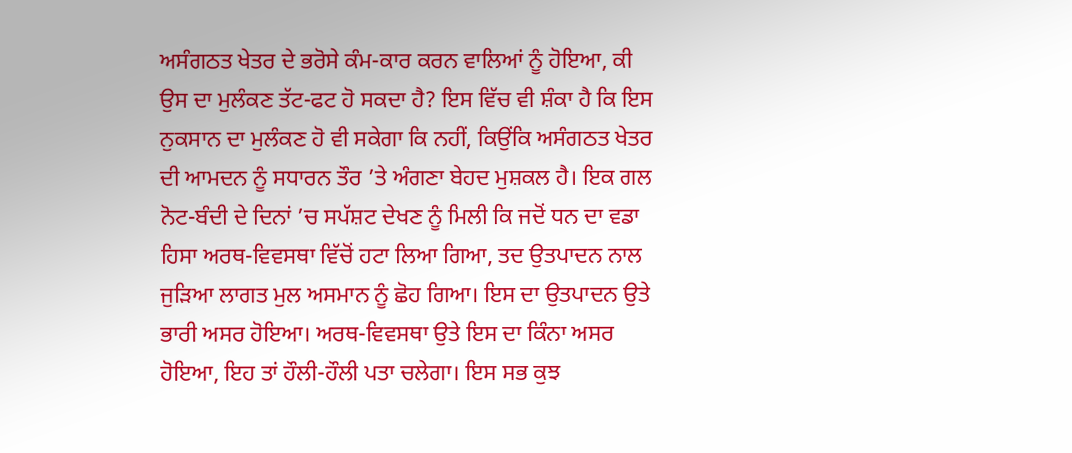ਅਸੰਗਠਤ ਖੇਤਰ ਦੇ ਭਰੋਸੇ ਕੰਮ-ਕਾਰ ਕਰਨ ਵਾਲਿਆਂ ਨੂੰ ਹੋਇਆ, ਕੀ ਉਸ ਦਾ ਮੁਲੰਕਣ ਤੱਟ-ਫਟ ਹੋ ਸਕਦਾ ਹੈ? ਇਸ ਵਿੱਚ ਵੀ ਸ਼ੰਕਾ ਹੈ ਕਿ ਇਸ ਨੁਕਸਾਨ ਦਾ ਮੁਲੰਕਣ ਹੋ ਵੀ ਸਕੇਗਾ ਕਿ ਨਹੀਂ, ਕਿਉਂਕਿ ਅਸੰਗਠਤ ਖੇਤਰ ਦੀ ਆਮਦਨ ਨੂੰ ਸਧਾਰਨ ਤੌਰ ’ਤੇ ਅੰਗਣਾ ਬੇਹਦ ਮੁਸ਼ਕਲ ਹੈ। ਇਕ ਗਲ ਨੋਟ-ਬੰਦੀ ਦੇ ਦਿਨਾਂ ’ਚ ਸਪੱਸ਼ਟ ਦੇਖਣ ਨੂੰ ਮਿਲੀ ਕਿ ਜਦੋਂ ਧਨ ਦਾ ਵਡਾ ਹਿਸਾ ਅਰਥ-ਵਿਵਸਥਾ ਵਿੱਚੋਂ ਹਟਾ ਲਿਆ ਗਿਆ, ਤਦ ਉਤਪਾਦਨ ਨਾਲ ਜੁੜਿਆ ਲਾਗਤ ਮੁਲ ਅਸਮਾਨ ਨੂੰ ਛੋਹ ਗਿਆ। ਇਸ ਦਾ ਉਤਪਾਦਨ ਉਤੇ ਭਾਰੀ ਅਸਰ ਹੋਇਆ। ਅਰਥ-ਵਿਵਸਥਾ ਉਤੇ ਇਸ ਦਾ ਕਿੰਨਾ ਅਸਰ ਹੋਇਆ, ਇਹ ਤਾਂ ਹੌਲੀ-ਹੌਲੀ ਪਤਾ ਚਲੇਗਾ। ਇਸ ਸਭ ਕੁਝ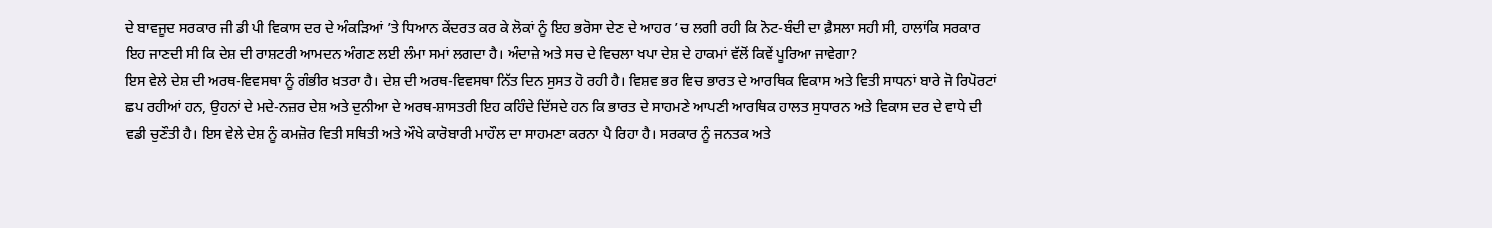ਦੇ ਬਾਵਜੂਦ ਸਰਕਾਰ ਜੀ ਡੀ ਪੀ ਵਿਕਾਸ ਦਰ ਦੇ ਅੰਕੜਿਆਂ ’ਤੇ ਧਿਆਨ ਕੇਂਦਰਤ ਕਰ ਕੇ ਲੋਕਾਂ ਨੂੰ ਇਹ ਭਰੋਸਾ ਦੇਣ ਦੇ ਆਹਰ ’ਚ ਲਗੀ ਰਹੀ ਕਿ ਨੋਟ-ਬੰਦੀ ਦਾ ਫ਼ੈਸਲਾ ਸਹੀ ਸੀ, ਹਾਲਾਂਕਿ ਸਰਕਾਰ ਇਹ ਜਾਣਦੀ ਸੀ ਕਿ ਦੇਸ਼ ਦੀ ਰਾਸ਼ਟਰੀ ਆਮਦਨ ਅੰਗਣ ਲਈ ਲੰਮਾ ਸਮਾਂ ਲਗਦਾ ਹੈ। ਅੰਦਾਜ਼ੇ ਅਤੇ ਸਚ ਦੇ ਵਿਚਲਾ ਖਪਾ ਦੇਸ਼ ਦੇ ਹਾਕਮਾਂ ਵੱਲੋਂ ਕਿਵੇਂ ਪੂਰਿਆ ਜਾਵੇਗਾ?
ਇਸ ਵੇਲੇ ਦੇਸ਼ ਦੀ ਅਰਥ-ਵਿਵਸਥਾ ਨੂੰ ਗੰਭੀਰ ਖ਼ਤਰਾ ਹੈ। ਦੇਸ਼ ਦੀ ਅਰਥ-ਵਿਵਸਥਾ ਨਿੱਤ ਦਿਨ ਸੁਸਤ ਹੋ ਰਹੀ ਹੈ। ਵਿਸ਼ਵ ਭਰ ਵਿਚ ਭਾਰਤ ਦੇ ਆਰਥਿਕ ਵਿਕਾਸ ਅਤੇ ਵਿਤੀ ਸਾਧਨਾਂ ਬਾਰੇ ਜੋ ਰਿਪੋਰਟਾਂ ਛਪ ਰਹੀਆਂ ਹਨ, ਉਹਨਾਂ ਦੇ ਮਦੇ-ਨਜ਼ਰ ਦੇਸ਼ ਅਤੇ ਦੁਨੀਆ ਦੇ ਅਰਥ-ਸ਼ਾਸਤਰੀ ਇਹ ਕਹਿੰਦੇ ਦਿੱਸਦੇ ਹਨ ਕਿ ਭਾਰਤ ਦੇ ਸਾਹਮਣੇ ਆਪਣੀ ਆਰਥਿਕ ਹਾਲਤ ਸੁਧਾਰਨ ਅਤੇ ਵਿਕਾਸ ਦਰ ਦੇ ਵਾਧੇ ਦੀ ਵਡੀ ਚੁਣੌਤੀ ਹੈ। ਇਸ ਵੇਲੇ ਦੇਸ਼ ਨੂੰ ਕਮਜ਼ੋਰ ਵਿਤੀ ਸਥਿਤੀ ਅਤੇ ਔਖੇ ਕਾਰੋਬਾਰੀ ਮਾਹੌਲ ਦਾ ਸਾਹਮਣਾ ਕਰਨਾ ਪੈ ਰਿਹਾ ਹੈ। ਸਰਕਾਰ ਨੂੰ ਜਨਤਕ ਅਤੇ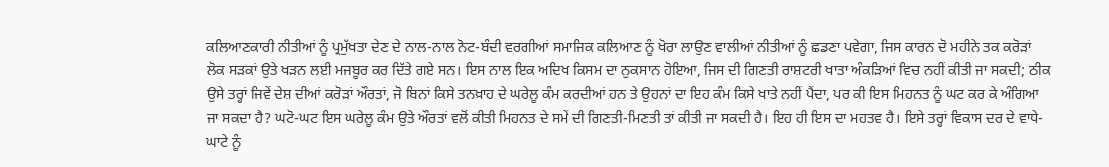ਕਲਿਆਣਕਾਰੀ ਨੀਤੀਆਂ ਨੂੰ ਪ੍ਰਮੁੱਖਤਾ ਦੇਣ ਦੇ ਨਾਲ-ਨਾਲ ਨੋਟ-ਬੰਦੀ ਵਰਗੀਆਂ ਸਮਾਜਿਕ ਕਲਿਆਣ ਨੂੰ ਖੋਰਾ ਲਾਉਣ ਵਾਲੀਆਂ ਨੀਤੀਆਂ ਨੂੰ ਛਡਣਾ ਪਵੇਗਾ, ਜਿਸ ਕਾਰਨ ਦੋ ਮਹੀਨੇ ਤਕ ਕਰੋੜਾਂ ਲੋਕ ਸੜਕਾਂ ਉਤੇ ਖੜਨ ਲਈ ਮਜਬੂਰ ਕਰ ਦਿੱਤੇ ਗਏ ਸਨ। ਇਸ ਨਾਲ ਇਕ ਅਦਿਖ ਕਿਸਮ ਦਾ ਨੁਕਸਾਨ ਹੋਇਆ, ਜਿਸ ਦੀ ਗਿਣਤੀ ਰਾਸ਼ਟਰੀ ਖਾਤਾ ਅੰਕੜਿਆਂ ਵਿਚ ਨਹੀਂ ਕੀਤੀ ਜਾ ਸਕਦੀ; ਠੀਕ ਉਸੇ ਤਰ੍ਹਾਂ ਜਿਵੇਂ ਦੇਸ਼ ਦੀਆਂ ਕਰੋੜਾਂ ਔਰਤਾਂ, ਜੋ ਬਿਨਾਂ ਕਿਸੇ ਤਨਖ਼ਾਹ ਦੇ ਘਰੇਲੂ ਕੰਮ ਕਰਦੀਆਂ ਹਨ ਤੇ ਉਹਨਾਂ ਦਾ ਇਹ ਕੰਮ ਕਿਸੇ ਖਾਤੇ ਨਹੀਂ ਪੈਂਦਾ, ਪਰ ਕੀ ਇਸ ਮਿਹਨਤ ਨੂੰ ਘਟ ਕਰ ਕੇ ਅੰਗਿਆ ਜਾ ਸਕਦਾ ਹੈ? ਘਟੋ-ਘਟ ਇਸ ਘਰੇਲੂ ਕੰਮ ਉਤੇ ਔਰਤਾਂ ਵਲੋਂ ਕੀਤੀ ਮਿਹਨਤ ਦੇ ਸਮੇਂ ਦੀ ਗਿਣਤੀ-ਮਿਣਤੀ ਤਾਂ ਕੀਤੀ ਜਾ ਸਕਦੀ ਹੈ। ਇਹ ਹੀ ਇਸ ਦਾ ਮਹਤਵ ਹੈ। ਇਸੇ ਤਰ੍ਹਾਂ ਵਿਕਾਸ ਦਰ ਦੇ ਵਾਧੇ-ਘਾਟੇ ਨੂੰ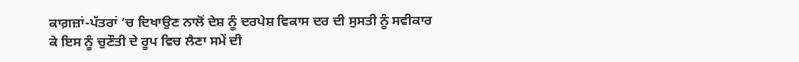ਕਾਗ਼ਜ਼ਾਂ-ਪੱਤਰਾਂ ’ਚ ਦਿਖਾਉਣ ਨਾਲੋਂ ਦੇਸ਼ ਨੂੰ ਦਰਪੇਸ਼ ਵਿਕਾਸ ਦਰ ਦੀ ਸੁਸਤੀ ਨੂੰ ਸਵੀਕਾਰ ਕੇ ਇਸ ਨੂੰ ਚੁਣੌਤੀ ਦੇ ਰੂਪ ਵਿਚ ਲੈਣਾ ਸਮੇਂ ਦੀ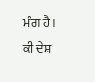ਮੰਗ ਹੈ।
ਕੀ ਦੇਸ਼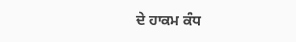ਦੇ ਹਾਕਮ ਕੰਧ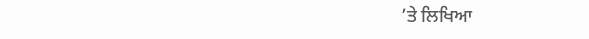’ਤੇ ਲਿਖਿਆ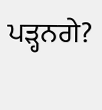ਪੜ੍ਹਨਗੇ?